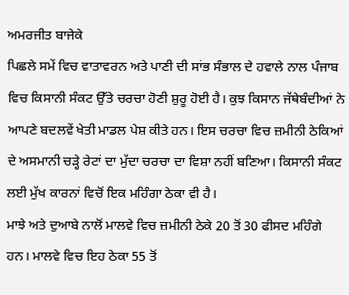ਅਮਰਜੀਤ ਬਾਜੇਕੇ
ਪਿਛਲੇ ਸਮੇਂ ਵਿਚ ਵਾਤਾਵਰਨ ਅਤੇ ਪਾਣੀ ਦੀ ਸਾਂਭ ਸੰਭਾਲ ਦੇ ਹਵਾਲੇ ਨਾਲ ਪੰਜਾਬ ਵਿਚ ਕਿਸਾਨੀ ਸੰਕਟ ਉੱਤੇ ਚਰਚਾ ਹੋਣੀ ਸ਼ੁਰੂ ਹੋਈ ਹੈ। ਕੁਝ ਕਿਸਾਨ ਜੱਥੇਬੰਦੀਆਂ ਨੇ ਆਪਣੇ ਬਦਲਵੇਂ ਖੇਤੀ ਮਾਡਲ ਪੇਸ਼ ਕੀਤੇ ਹਨ। ਇਸ ਚਰਚਾ ਵਿਚ ਜ਼ਮੀਨੀ ਠੇਕਿਆਂ ਦੇ ਅਸਮਾਨੀ ਚੜ੍ਹੇ ਰੇਟਾਂ ਦਾ ਮੁੱਦਾ ਚਰਚਾ ਦਾ ਵਿਸ਼ਾ ਨਹੀਂ ਬਣਿਆ। ਕਿਸਾਨੀ ਸੰਕਟ ਲਈ ਮੁੱਖ ਕਾਰਨਾਂ ਵਿਚੋਂ ਇਕ ਮਹਿੰਗਾ ਠੇਕਾ ਵੀ ਹੈ।
ਮਾਝੇ ਅਤੇ ਦੁਆਬੇ ਨਾਲੋਂ ਮਾਲਵੇ ਵਿਚ ਜ਼ਮੀਨੀ ਠੇਕੇ 20 ਤੋਂ 30 ਫੀਸਦ ਮਹਿੰਗੇ ਹਨ। ਮਾਲਵੇ ਵਿਚ ਇਹ ਠੇਕਾ 55 ਤੋਂ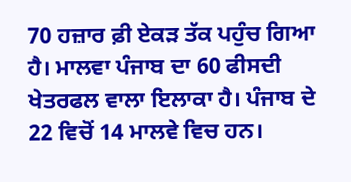70 ਹਜ਼ਾਰ ਫ਼ੀ ਏਕੜ ਤੱਕ ਪਹੁੰਚ ਗਿਆ ਹੈ। ਮਾਲਵਾ ਪੰਜਾਬ ਦਾ 60 ਫੀਸਦੀ ਖੇਤਰਫਲ ਵਾਲਾ ਇਲਾਕਾ ਹੈ। ਪੰਜਾਬ ਦੇ 22 ਵਿਚੋਂ 14 ਮਾਲਵੇ ਵਿਚ ਹਨ।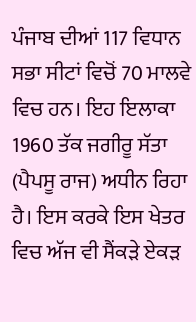ਪੰਜਾਬ ਦੀਆਂ 117 ਵਿਧਾਨ ਸਭਾ ਸੀਟਾਂ ਵਿਚੋਂ 70 ਮਾਲਵੇ ਵਿਚ ਹਨ। ਇਹ ਇਲਾਕਾ 1960 ਤੱਕ ਜਗੀਰੂ ਸੱਤਾ (ਪੈਪਸੂ ਰਾਜ) ਅਧੀਨ ਰਿਹਾ ਹੈ। ਇਸ ਕਰਕੇ ਇਸ ਖੇਤਰ ਵਿਚ ਅੱਜ ਵੀ ਸੈਂਕੜੇ ਏਕੜ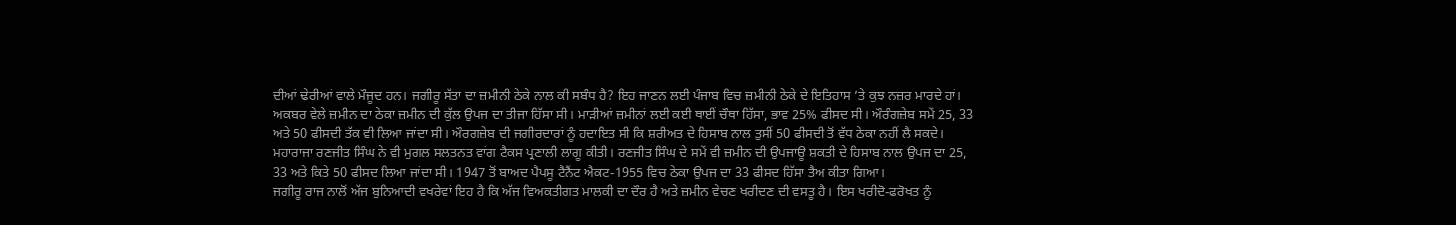ਦੀਆਂ ਢੇਰੀਆਂ ਵਾਲੇ ਮੌਜੂਦ ਹਨ। ਜਗੀਰੂ ਸੱਤਾ ਦਾ ਜ਼ਮੀਨੀ ਠੇਕੇ ਨਾਲ ਕੀ ਸਬੰਧ ਹੈ? ਇਹ ਜਾਣਨ ਲਈ ਪੰਜਾਬ ਵਿਚ ਜ਼ਮੀਨੀ ਠੇਕੇ ਦੇ ਇਤਿਹਾਸ ’ਤੇ ਕੁਝ ਨਜ਼ਰ ਮਾਰਦੇ ਹਾਂ।
ਅਕਬਰ ਵੇਲੇ ਜ਼ਮੀਨ ਦਾ ਠੇਕਾ ਜ਼ਮੀਨ ਦੀ ਕੁੱਲ ਉਪਜ ਦਾ ਤੀਜਾ ਹਿੱਸਾ ਸੀ। ਮਾੜੀਆਂ ਜ਼ਮੀਨਾਂ ਲਈ ਕਈ ਥਾਈਂ ਚੌਥਾ ਹਿੱਸਾ, ਭਾਵ 25% ਫੀਸਦ ਸੀ। ਔਰੰਗਜ਼ੇਬ ਸਮੇਂ 25, 33 ਅਤੇ 50 ਫੀਸਦੀ ਤੱਕ ਵੀ ਲਿਆ ਜਾਂਦਾ ਸੀ। ਔਰਗਜ਼ੇਬ ਦੀ ਜਗੀਰਦਾਰਾਂ ਨੂੰ ਹਦਾਇਤ ਸੀ ਕਿ ਸ਼ਰੀਅਤ ਦੇ ਹਿਸਾਬ ਨਾਲ ਤੁਸੀਂ 50 ਫੀਸਦੀ ਤੋਂ ਵੱਧ ਠੇਕਾ ਨਹੀਂ ਲੈ ਸਕਦੇ। ਮਹਾਰਾਜਾ ਰਣਜੀਤ ਸਿੰਘ ਨੇ ਵੀ ਮੁਗਲ ਸਲਤਨਤ ਵਾਂਗ ਟੈਕਸ ਪ੍ਰਣਾਲੀ ਲਾਗੂ ਕੀਤੀ। ਰਣਜੀਤ ਸਿੰਘ ਦੇ ਸਮੇਂ ਵੀ ਜ਼ਮੀਨ ਦੀ ਉਪਜਾਊ ਸ਼ਕਤੀ ਦੇ ਹਿਸਾਬ ਨਾਲ ਉਪਜ ਦਾ 25, 33 ਅਤੇ ਕਿਤੇ 50 ਫੀਸਦ ਲਿਆ ਜਾਂਦਾ ਸੀ। 1947 ਤੋਂ ਬਾਅਦ ਪੈਪਸੂ ਟੈਨੈਂਟ ਐਕਟ-1955 ਵਿਚ ਠੇਕਾ ਉਪਜ ਦਾ 33 ਫੀਸਦ ਹਿੱਸਾ ਤੈਅ ਕੀਤਾ ਗਿਆ।
ਜਗੀਰੂ ਰਾਜ ਨਾਲੋਂ ਅੱਜ ਬੁਨਿਆਦੀ ਵਖਰੇਵਾਂ ਇਹ ਹੈ ਕਿ ਅੱਜ ਵਿਅਕਤੀਗਤ ਮਾਲਕੀ ਦਾ ਦੌਰ ਹੈ ਅਤੇ ਜ਼ਮੀਨ ਵੇਚਣ ਖਰੀਦਣ ਦੀ ਵਸਤੂ ਹੈ। ਇਸ ਖਰੀਦੋ-ਫਰੋਖਤ ਨੂੰ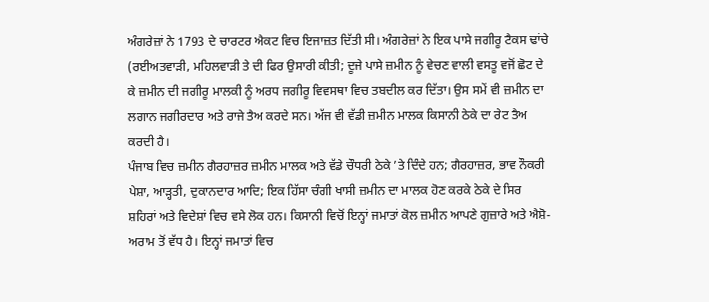ਅੰਗਰੇਜ਼ਾਂ ਨੇ 1793 ਦੇ ਚਾਰਟਰ ਐਕਟ ਵਿਚ ਇਜਾਜ਼ਤ ਦਿੱਤੀ ਸੀ। ਅੰਗਰੇਜ਼ਾਂ ਨੇ ਇਕ ਪਾਸੇ ਜਗੀਰੂ ਟੈਕਸ ਢਾਂਚੇ (ਰਈਅਤਵਾੜੀ, ਮਹਿਲਵਾੜੀ ਤੇ ਦੀ ਫਿਰ ਉਸਾਰੀ ਕੀਤੀ; ਦੂਜੇ ਪਾਸੇ ਜ਼ਮੀਨ ਨੂੰ ਵੇਚਣ ਵਾਲੀ ਵਸਤੂ ਵਜੋਂ ਛੋਟ ਦੇ ਕੇ ਜ਼ਮੀਨ ਦੀ ਜਗੀਰੂ ਮਾਲਕੀ ਨੂੰ ਅਰਧ ਜਗੀਰੂ ਵਿਵਸਥਾ ਵਿਚ ਤਬਦੀਲ ਕਰ ਦਿੱਤਾ। ਉਸ ਸਮੇਂ ਵੀ ਜ਼ਮੀਨ ਦਾ ਲਗਾਨ ਜਗੀਰਦਾਰ ਅਤੇ ਰਾਜੇ ਤੈਅ ਕਰਦੇ ਸਨ। ਅੱਜ ਵੀ ਵੱਡੀ ਜ਼ਮੀਨ ਮਾਲਕ ਕਿਸਾਨੀ ਠੇਕੇ ਦਾ ਰੇਟ ਤੈਅ ਕਰਦੀ ਹੈ।
ਪੰਜਾਬ ਵਿਚ ਜ਼ਮੀਨ ਗੈਰਹਾਜ਼ਰ ਜ਼ਮੀਨ ਮਾਲਕ ਅਤੇ ਵੱਡੇ ਚੌਧਰੀ ਠੇਕੇ ’ਤੇ ਦਿੰਦੇ ਹਨ; ਗੈਰਹਾਜ਼ਰ, ਭਾਵ ਨੌਕਰੀ ਪੇਸ਼ਾ, ਆੜ੍ਹਤੀ, ਦੁਕਾਨਦਾਰ ਆਦਿ; ਇਕ ਹਿੱਸਾ ਚੰਗੀ ਖਾਸੀ ਜ਼ਮੀਨ ਦਾ ਮਾਲਕ ਹੋਣ ਕਰਕੇ ਠੇਕੇ ਦੇ ਸਿਰ ਸ਼ਹਿਰਾਂ ਅਤੇ ਵਿਦੇਸ਼ਾਂ ਵਿਚ ਵਸੇ ਲੋਕ ਹਨ। ਕਿਸਾਨੀ ਵਿਚੋਂ ਇਨ੍ਹਾਂ ਜਮਾਤਾਂ ਕੋਲ ਜ਼ਮੀਨ ਆਪਣੇ ਗੁਜ਼ਾਰੇ ਅਤੇ ਐਸ਼ੋ-ਅਰਾਮ ਤੋਂ ਵੱਧ ਹੈ। ਇਨ੍ਹਾਂ ਜਮਾਤਾਂ ਵਿਚ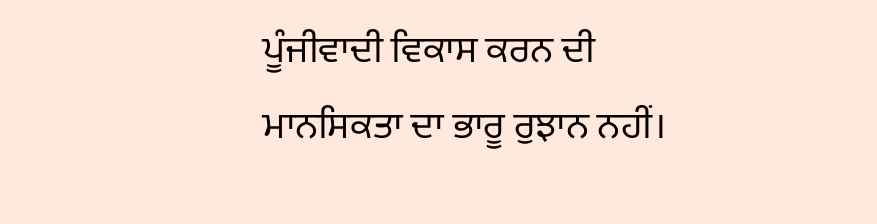ਪੂੰਜੀਵਾਦੀ ਵਿਕਾਸ ਕਰਨ ਦੀ ਮਾਨਸਿਕਤਾ ਦਾ ਭਾਰੂ ਰੁਝਾਨ ਨਹੀਂ।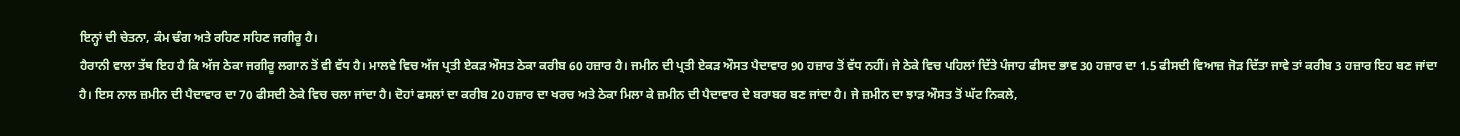ਇਨ੍ਹਾਂ ਦੀ ਚੇਤਨਾ, ਕੰਮ ਢੰਗ ਅਤੇ ਰਹਿਣ ਸਹਿਣ ਜਗੀਰੂ ਹੈ।
ਹੈਰਾਨੀ ਵਾਲਾ ਤੱਥ ਇਹ ਹੈ ਕਿ ਅੱਜ ਠੇਕਾ ਜਗੀਰੂ ਲਗਾਨ ਤੋਂ ਵੀ ਵੱਧ ਹੈ। ਮਾਲਵੇ ਵਿਚ ਅੱਜ ਪ੍ਰਤੀ ਏਕੜ ਔਸਤ ਠੇਕਾ ਕਰੀਬ 60 ਹਜ਼ਾਰ ਹੈ। ਜਮੀਨ ਦੀ ਪ੍ਰਤੀ ਏਕੜ ਔਸਤ ਪੈਦਾਵਾਰ 90 ਹਜ਼ਾਰ ਤੋਂ ਵੱਧ ਨਹੀਂ। ਜੇ ਠੇਕੇ ਵਿਚ ਪਹਿਲਾਂ ਦਿੱਤੇ ਪੰਜਾਹ ਫੀਸਦ ਭਾਵ 30 ਹਜ਼ਾਰ ਦਾ 1.5 ਫੀਸਦੀ ਵਿਆਜ਼ ਜੋੜ ਦਿੱਤਾ ਜਾਵੇ ਤਾਂ ਕਰੀਬ 3 ਹਜ਼ਾਰ ਇਹ ਬਣ ਜਾਂਦਾ ਹੈ। ਇਸ ਨਾਲ ਜ਼ਮੀਨ ਦੀ ਪੈਦਾਵਾਰ ਦਾ 70 ਫੀਸਦੀ ਠੇਕੇ ਵਿਚ ਚਲਾ ਜਾਂਦਾ ਹੈ। ਦੋਹਾਂ ਫਸਲਾਂ ਦਾ ਕਰੀਬ 20 ਹਜ਼ਾਰ ਦਾ ਖਰਚ ਅਤੇ ਠੇਕਾ ਮਿਲਾ ਕੇ ਜ਼ਮੀਨ ਦੀ ਪੈਦਾਵਾਰ ਦੇ ਬਰਾਬਰ ਬਣ ਜਾਂਦਾ ਹੈ। ਜੇ ਜ਼ਮੀਨ ਦਾ ਝਾੜ ਔਸਤ ਤੋਂ ਘੱਟ ਨਿਕਲੇ,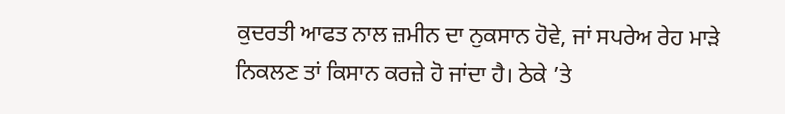ਕੁਦਰਤੀ ਆਫਤ ਨਾਲ ਜ਼ਮੀਨ ਦਾ ਨੁਕਸਾਨ ਹੋਵੇ, ਜਾਂ ਸਪਰੇਅ ਰੇਹ ਮਾੜੇ ਨਿਕਲਣ ਤਾਂ ਕਿਸਾਨ ਕਰਜ਼ੇ ਹੋ ਜਾਂਦਾ ਹੈ। ਠੇਕੇ ’ਤੇ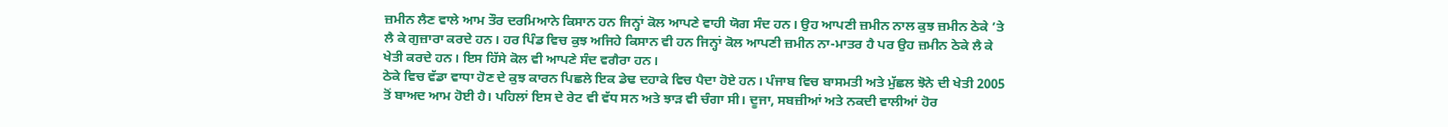ਜ਼ਮੀਨ ਲੈਣ ਵਾਲੇ ਆਮ ਤੌਰ ਦਰਮਿਆਨੇ ਕਿਸਾਨ ਹਨ ਜਿਨ੍ਹਾਂ ਕੋਲ ਆਪਣੇ ਵਾਹੀ ਯੋਗ ਸੰਦ ਹਨ। ਉਹ ਆਪਣੀ ਜ਼ਮੀਨ ਨਾਲ ਕੁਝ ਜ਼ਮੀਨ ਠੇਕੇ ’ਤੇ ਲੈ ਕੇ ਗੁਜ਼ਾਰਾ ਕਰਦੇ ਹਨ। ਹਰ ਪਿੰਡ ਵਿਚ ਕੁਝ ਅਜਿਹੇ ਕਿਸਾਨ ਵੀ ਹਨ ਜਿਨ੍ਹਾਂ ਕੋਲ ਆਪਣੀ ਜ਼ਮੀਨ ਨਾ-ਮਾਤਰ ਹੈ ਪਰ ਉਹ ਜ਼ਮੀਨ ਠੇਕੇ ਲੈ ਕੇ ਖੇਤੀ ਕਰਦੇ ਹਨ। ਇਸ ਹਿੱਸੇ ਕੋਲ ਵੀ ਆਪਣੇ ਸੰਦ ਵਗੈਰਾ ਹਨ।
ਠੇਕੇ ਵਿਚ ਵੱਡਾ ਵਾਧਾ ਹੋਣ ਦੇ ਕੁਝ ਕਾਰਨ ਪਿਛਲੇ ਇਕ ਡੇਢ ਦਹਾਕੇ ਵਿਚ ਪੈਦਾ ਹੋਏ ਹਨ। ਪੰਜਾਬ ਵਿਚ ਬਾਸਮਤੀ ਅਤੇ ਮੁੱਛਲ ਝੋਨੇ ਦੀ ਖੇਤੀ 2005 ਤੋਂ ਬਾਅਦ ਆਮ ਹੋਈ ਹੈ। ਪਹਿਲਾਂ ਇਸ ਦੇ ਰੇਟ ਵੀ ਵੱਧ ਸਨ ਅਤੇ ਝਾੜ ਵੀ ਚੰਗਾ ਸੀ। ਦੂਜਾ, ਸਬਜ਼ੀਆਂ ਅਤੇ ਨਕਦੀ ਵਾਲੀਆਂ ਹੋਰ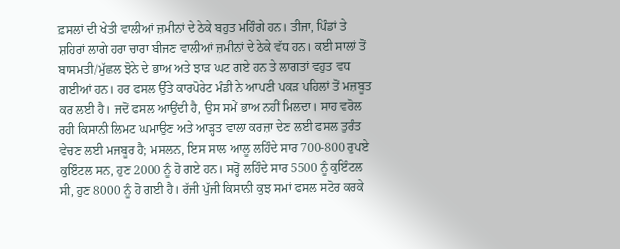ਫ਼ਸਲਾਂ ਦੀ ਖੇਤੀ ਵਾਲੀਆਂ ਜ਼ਮੀਨਾਂ ਦੇ ਠੇਕੇ ਬਹੁਤ ਮਹਿੰਗੇ ਹਨ। ਤੀਜਾ, ਪਿੰਡਾਂ ਤੇ ਸ਼ਹਿਰਾਂ ਲਾਗੇ ਹਰਾ ਚਾਰਾ ਬੀਜਣ ਵਾਲੀਆਂ ਜ਼ਮੀਨਾਂ ਦੇ ਠੇਕੇ ਵੱਧ ਹਨ। ਕਈ ਸਾਲਾਂ ਤੋਂ ਬਾਸਮਤੀ/ਮੁੱਛਲ ਝੋਨੇ ਦੇ ਭਾਅ ਅਤੇ ਝਾੜ ਘਟ ਗਏ ਹਨ ਤੇ ਲਾਗਤਾਂ ਵਹੁਤ ਵਧ ਗਈਆਂ ਹਨ। ਹਰ ਫਸਲ ਉੱਤੇ ਕਾਰਪੋਰੇਟ ਮੰਡੀ ਨੇ ਆਪਣੀ ਪਕੜ ਪਹਿਲਾਂ ਤੋਂ ਮਜ਼ਬੂਤ ਕਰ ਲਈ ਹੈ। ਜਦੋਂ ਫਸਲ ਆਉਂਦੀ ਹੈ, ਉਸ ਸਮੇਂ ਭਾਅ ਨਹੀਂ ਮਿਲਦਾ। ਸਾਹ ਵਰੋਲ ਰਹੀ ਕਿਸਾਨੀ ਲਿਮਟ ਘਮਾਉਣ ਅਤੇ ਆੜ੍ਹਤ ਵਾਲਾ ਕਰਜ਼ਾ ਦੇਣ ਲਈ ਫਸਲ ਤੁਰੰਤ ਵੇਚਣ ਲਈ ਮਜਬੂਰ ਹੈ; ਮਸਲਨ, ਇਸ ਸਾਲ ਆਲੂ ਲਹਿੰਦੇ ਸਾਰ 700-800 ਰੁਪਏ ਕੁਇੰਟਲ ਸਨ, ਹੁਣ 2000 ਨੂੰ ਹੋ ਗਏ ਹਨ। ਸਰ੍ਹੋਂ ਲਹਿੰਦੇ ਸਾਰ 5500 ਨੂੰ ਕੁਇੰਟਲ ਸੀ, ਹੁਣ 8000 ਨੂੰ ਹੋ ਗਈ ਹੈ। ਰੱਜੀ ਪੁੱਜੀ ਕਿਸਾਨੀ ਕੁਝ ਸਮਾਂ ਫਸਲ ਸਟੋਰ ਕਰਕੇ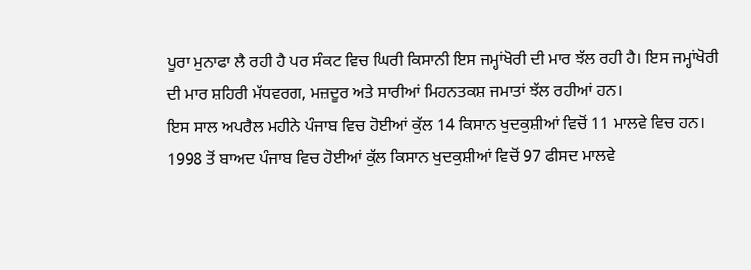ਪੂਰਾ ਮੁਨਾਫਾ ਲੈ ਰਹੀ ਹੈ ਪਰ ਸੰਕਟ ਵਿਚ ਘਿਰੀ ਕਿਸਾਨੀ ਇਸ ਜਮ੍ਹਾਂਖੋਰੀ ਦੀ ਮਾਰ ਝੱਲ ਰਹੀ ਹੈ। ਇਸ ਜਮ੍ਹਾਂਖੋਰੀ ਦੀ ਮਾਰ ਸ਼ਹਿਰੀ ਮੱਧਵਰਗ, ਮਜ਼ਦੂਰ ਅਤੇ ਸਾਰੀਆਂ ਮਿਹਨਤਕਸ਼ ਜਮਾਤਾਂ ਝੱਲ ਰਹੀਆਂ ਹਨ।
ਇਸ ਸਾਲ ਅਪਰੈਲ ਮਹੀਨੇ ਪੰਜਾਬ ਵਿਚ ਹੋਈਆਂ ਕੁੱਲ 14 ਕਿਸਾਨ ਖੁਦਕੁਸ਼ੀਆਂ ਵਿਚੋਂ 11 ਮਾਲਵੇ ਵਿਚ ਹਨ। 1998 ਤੋਂ ਬਾਅਦ ਪੰਜਾਬ ਵਿਚ ਹੋਈਆਂ ਕੁੱਲ ਕਿਸਾਨ ਖੁਦਕੁਸ਼ੀਆਂ ਵਿਚੋਂ 97 ਫੀਸਦ ਮਾਲਵੇ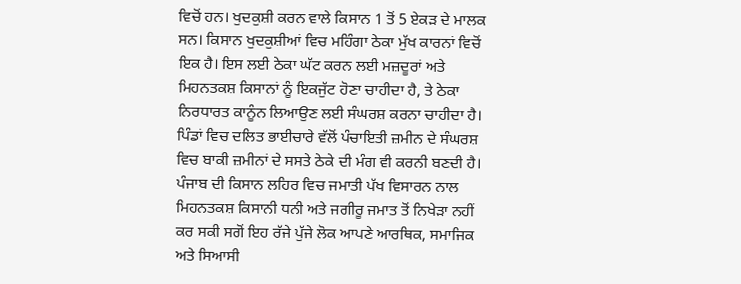ਵਿਚੋਂ ਹਨ। ਖੁਦਕੁਸ਼ੀ ਕਰਨ ਵਾਲੇ ਕਿਸਾਨ 1 ਤੋਂ 5 ਏਕੜ ਦੇ ਮਾਲਕ ਸਨ। ਕਿਸਾਨ ਖੁਦਕੁਸ਼ੀਆਂ ਵਿਚ ਮਹਿੰਗਾ ਠੇਕਾ ਮੁੱਖ ਕਾਰਨਾਂ ਵਿਚੋਂ ਇਕ ਹੈ। ਇਸ ਲਈ ਠੇਕਾ ਘੱਟ ਕਰਨ ਲਈ ਮਜ਼ਦੂਰਾਂ ਅਤੇ ਮਿਹਨਤਕਸ਼ ਕਿਸਾਨਾਂ ਨੂੰ ਇਕਜੁੱਟ ਹੋਣਾ ਚਾਹੀਦਾ ਹੈ, ਤੇ ਠੇਕਾ ਨਿਰਧਾਰਤ ਕਾਨੂੰਨ ਲਿਆਉਣ ਲਈ ਸੰਘਰਸ਼ ਕਰਨਾ ਚਾਹੀਦਾ ਹੈ। ਪਿੰਡਾਂ ਵਿਚ ਦਲਿਤ ਭਾਈਚਾਰੇ ਵੱਲੋਂ ਪੰਚਾਇਤੀ ਜ਼ਮੀਨ ਦੇ ਸੰਘਰਸ਼ ਵਿਚ ਬਾਕੀ ਜ਼ਮੀਨਾਂ ਦੇ ਸਸਤੇ ਠੇਕੇ ਦੀ ਮੰਗ ਵੀ ਕਰਨੀ ਬਣਦੀ ਹੈ।
ਪੰਜਾਬ ਦੀ ਕਿਸਾਨ ਲਹਿਰ ਵਿਚ ਜਮਾਤੀ ਪੱਖ ਵਿਸਾਰਨ ਨਾਲ ਮਿਹਨਤਕਸ਼ ਕਿਸਾਨੀ ਧਨੀ ਅਤੇ ਜਗੀਰੂ ਜਮਾਤ ਤੋਂ ਨਿਖੇੜਾ ਨਹੀਂ ਕਰ ਸਕੀ ਸਗੋਂ ਇਹ ਰੱਜੇ ਪੁੱਜੇ ਲੋਕ ਆਪਣੇ ਆਰਥਿਕ, ਸਮਾਜਿਕ ਅਤੇ ਸਿਆਸੀ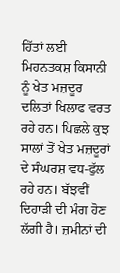ਹਿੱਤਾਂ ਲਈ ਮਿਹਨਤਕਸ਼ ਕਿਸਾਨੀ ਨੂੰ ਖੇਤ ਮਜ਼ਦੂਰ ਦਲਿਤਾਂ ਖਿਲਾਫ ਵਰਤ ਰਹੇ ਹਨ। ਪਿਛਲੇ ਕੁਝ ਸਾਲਾਂ ਤੋਂ ਖੇਤ ਮਜ਼ਦੂਰਾਂ ਦੇ ਸੰਘਰਸ਼ ਵਧ-ਫੁੱਲ ਰਹੇ ਹਨ। ਬੱਝਵੀਂ ਦਿਹਾੜੀ ਦੀ ਮੰਗ ਹੋਣ ਲੱਗੀ ਹੈ। ਜ਼ਮੀਨਾਂ ਦੀ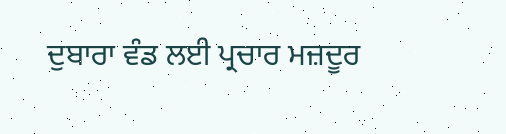ਦੁਬਾਰਾ ਵੰਡ ਲਈ ਪ੍ਰਚਾਰ ਮਜ਼ਦੂਰ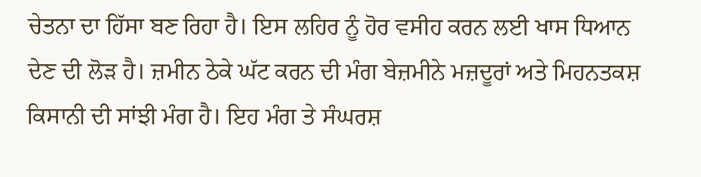ਚੇਤਨਾ ਦਾ ਹਿੱਸਾ ਬਣ ਰਿਹਾ ਹੈ। ਇਸ ਲਹਿਰ ਨੂੰ ਹੋਰ ਵਸੀਹ ਕਰਨ ਲਈ ਖਾਸ ਧਿਆਨ ਦੇਣ ਦੀ ਲੋੜ ਹੈ। ਜ਼ਮੀਨ ਠੇਕੇ ਘੱਟ ਕਰਨ ਦੀ ਮੰਗ ਬੇਜ਼ਮੀਨੇ ਮਜ਼ਦੂਰਾਂ ਅਤੇ ਮਿਹਨਤਕਸ਼ ਕਿਸਾਨੀ ਦੀ ਸਾਂਝੀ ਮੰਗ ਹੈ। ਇਹ ਮੰਗ ਤੇ ਸੰਘਰਸ਼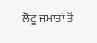ਲੋਟੂ ਜਮਾਤਾਂ ਤੋਂ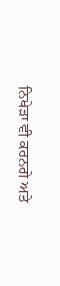ਨਿਖੇੜਾ ਵੀ ਕਰਨਗੇ ਅਤੇ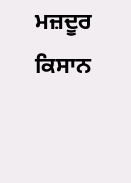ਮਜ਼ਦੂਰ ਕਿਸਾਨ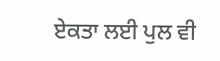ਏਕਤਾ ਲਈ ਪੁਲ ਵੀ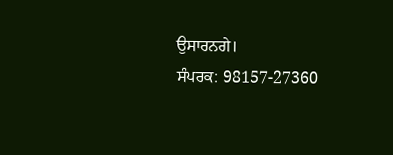ਉਸਾਰਨਗੇ।
ਸੰਪਰਕ: 98157-27360